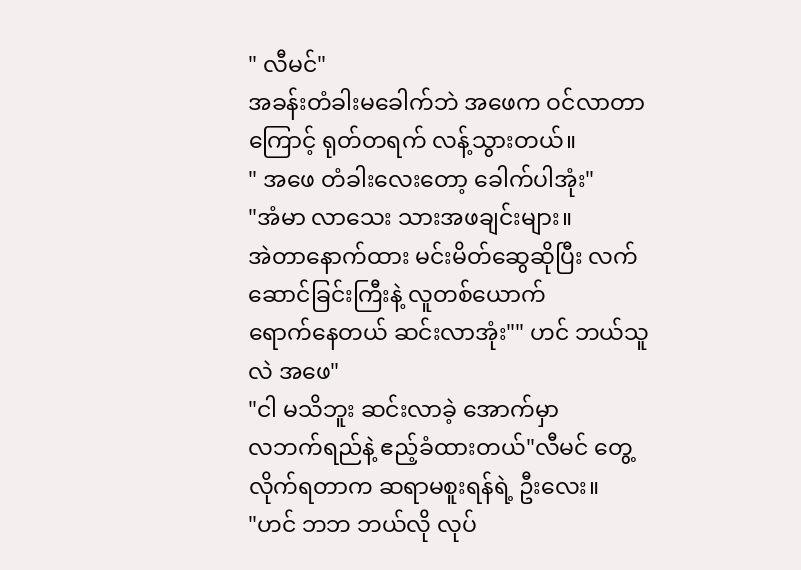" လီမင်"
အခန်းတံခါးမခေါက်ဘဲ အဖေက ဝင်လာတာကြောင့် ရုတ်တရက် လန့်သွားတယ်။
" အဖေ တံခါးလေးတော့ ခေါက်ပါအုံး"
"အံမာ လာသေး သားအဖချင်းများ။
အဲတာနောက်ထား မင်းမိတ်ဆွေဆိုပြီး လက်ဆောင်ခြင်းကြီးနဲ့ လူတစ်ယောက်
ရောက်နေတယ် ဆင်းလာအုံး"" ဟင် ဘယ်သူလဲ အဖေ"
"ငါ မသိဘူး ဆင်းလာခဲ့ အောက်မှာ
လဘက်ရည်နဲ့ ဧည့်ခံထားတယ်"လီမင် တွေ့လိုက်ရတာက ဆရာမစူးရန်ရဲ့ ဦးလေး။
"ဟင် ဘဘ ဘယ်လို လုပ်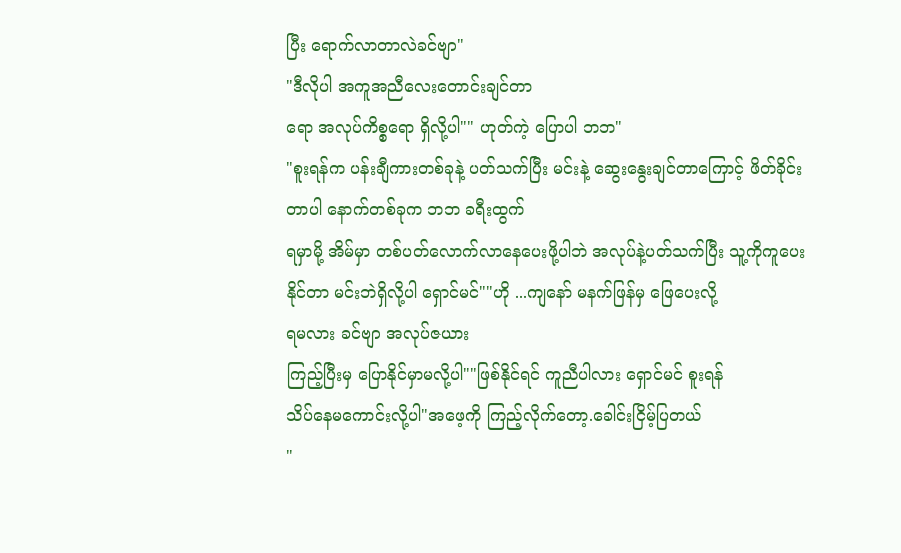ပြီး ရောက်လာတာလဲခင်ဗျာ"
"ဒီလိုပါ အကူအညီလေးတောင်းချင်တာ
ရော အလုပ်ကိစ္စရော ရှိလို့ပါ"" ဟုတ်ကဲ့ ပြောပါ ဘဘ"
"စူးရန်က ပန်းချီကားတစ်ခုနဲ့ ပတ်သက်ပြီး မင်းနဲ့ ဆွေးနွေးချင်တာကြောင့် ဖိတ်ခိုင်း
တာပါ နောက်တစ်ခုက ဘဘ ခရီးထွက်
ရမှာမို့ အိမ်မှာ တစ်ပတ်လောက်လာနေပေးဖို့ပါဘဲ အလုပ်နဲ့ပတ်သက်ပြီး သူ့ကိုကူပေးနိုင်တာ မင်းဘဲရှိလို့ပါ ရှောင်မင်""ဟို ...ကျနော် မနက်ဖြန်မှ ဖြေပေးလို့
ရမလား ခင်ဗျာ အလုပ်ဇယား
ကြည့်ပြီးမှ ပြောနိုင်မှာမလို့ပါ""ဖြစ်နိုင်ရင် ကူညီပါလား ရှောင်မင် စူးရန်
သိပ်နေမကောင်းလို့ပါ"အဖေ့ကို ကြည့်လိုက်တော့.ခေါင်းငြိမ့်ပြတယ်
"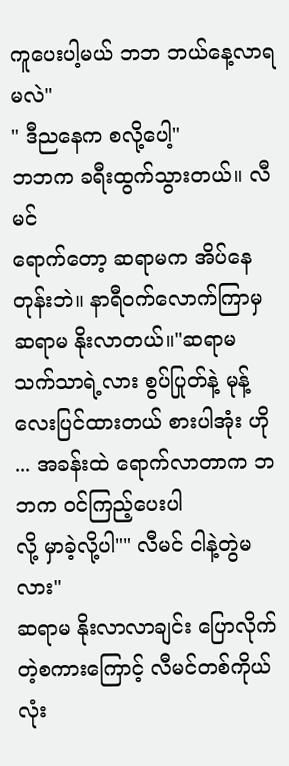ကူပေးပါ့မယ် ဘဘ ဘယ်နေ့လာရမလဲ"
" ဒီညနေက စလို့ပေါ့"
ဘဘက ခရီးထွက်သွားတယ်။ လီမင်
ရောက်တော့ ဆရာမက အိပ်နေတုန်းဘဲ။ နာရီဝက်လောက်ကြာမှ ဆရာမ နိုးလာတယ်။"ဆရာမ သက်သာရဲ့လား စွပ်ပြုတ်နဲ့ မုန့်လေးပြင်ထားတယ် စားပါအုံး ဟို ... အခန်းထဲ ရောက်လာတာက ဘဘက ဝင်ကြည့်ပေးပါ
လို့ မှာခဲ့လို့ပါ"" လီမင် ငါနဲ့တွဲမလား"
ဆရာမ နိုးလာလာချင်း ပြောလိုက်တဲ့စကားကြောင့် လီမင်တစ်ကိုယ်လုံး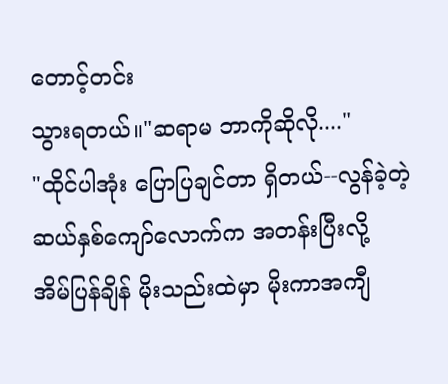တောင့်တင်း
သွားရတယ်။"ဆရာမ ဘာကိုဆိုလို...."
"ထိုင်ပါအုံး ပြောပြချင်တာ ရှိတယ်--လွန်ခဲ့တဲ့ ဆယ်နှစ်ကျော်လောက်က အတန်းပြီးလို့
အိမ်ပြန်ချိန် မိုးသည်းထဲမှာ မိုးကာအကျီ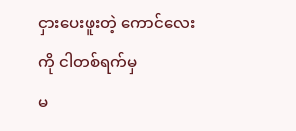ငှားပေးဖူးတဲ့ ကောင်လေးကို ငါတစ်ရက်မှ
မ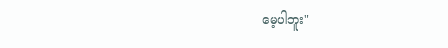မေ့ပါဘူး"